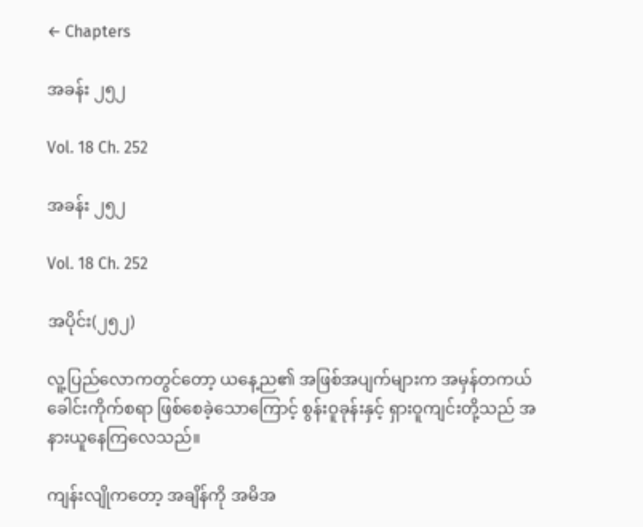← Chapters

အခန်း ၂၅၂

Vol. 18 Ch. 252

အခန်း ၂၅၂

Vol. 18 Ch. 252

အပိုင်း(၂၅၂)

လူ့ပြည်လောကတွင်တော့ ယနေ့ည၏ အဖြစ်အပျက်များက အမှန်တကယ် ခေါင်းကိုက်စရာ ဖြစ်စေခဲ့သောကြောင့် စွန်းဝူခုန်းနှင့် ရှားဝူကျင်းတို့သည် အနားယူနေကြလေသည်။

ကျန်းလျိုကတော့ အချိန်ကို အမိအ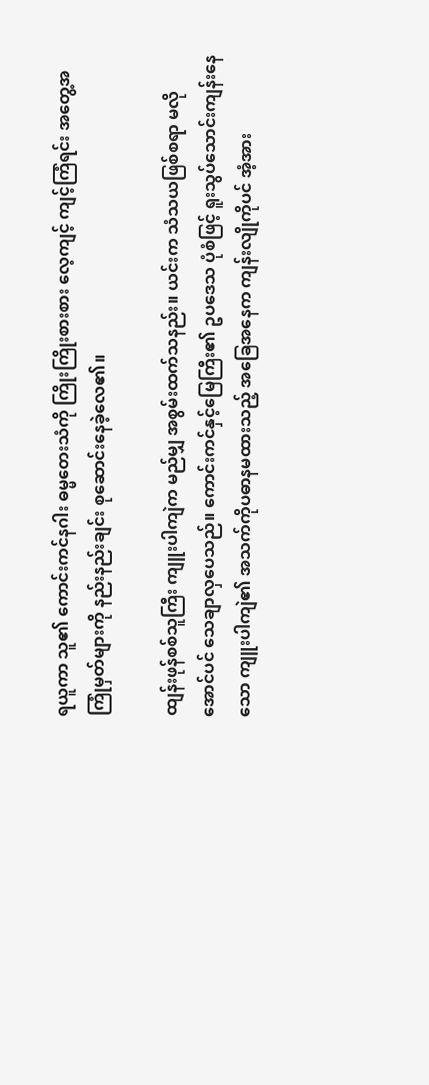ရယူကာ သူ၏ ကောင်းကင်နဂါး ဓမ္မတေးသံကို ကြိုးကြိုးစားစား လေ့ကျင့် ကျင့်ကြံရင်း အတွေ့အကြုံမှတ်များကို နည်းနည်းချင်း စုဆောင်းနေခဲ့လေ၏။

ထျန်းဖုန်စစ်သူကြီး ကျူးပါကျဲက မည်မျှ အစွမ်းထက်သနည်း။ ယင်းက သံသယဖြစ်စရာ မလိုအောင်ပင် သေချာလှပေသည်။ ကောင်းကင်နှင့်မြေကြီး၏ ဥပဒေသ ပုံစံဖြင့် ရူးသွပ်သောင်းကျန်းနေသော ကျူးပါကျဲ၏ အသက်ကိုပဓာနမထားသည့် အခြေအနေက ကျန်းလျိုကိုပင် အံ့အား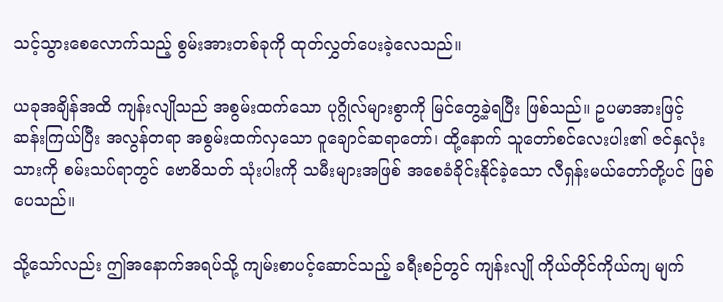သင့်သွားစေလောက်သည့် စွမ်းအားတစ်ခုကို ထုတ်လွှတ်ပေးခဲ့လေသည်။

ယခုအချိန်အထိ ကျန်းလျိုသည် အစွမ်းထက်သော ပုဂ္ဂိုလ်များစွာကို မြင်တွေ့ခဲ့ရပြီး ဖြစ်သည်။ ဥပမာအားဖြင့် ဆန်းကြယ်ပြီး အလွန်တရာ အစွမ်းထက်လှသော ဝူချောင်ဆရာတော်၊ ထို့နောက် သူတော်စင်လေးပါး၏ ဇင်နှလုံးသားကို စမ်းသပ်ရာတွင် ဗောဓိသတ် သုံးပါးကို သမီးများအဖြစ် အစေခံခိုင်းနိုင်ခဲ့သော လီရှန်းမယ်တော်တို့ပင် ဖြစ်ပေသည်။

သို့သော်လည်း ဤအနောက်အရပ်သို့ ကျမ်းစာပင့်ဆောင်သည့် ခရီးစဉ်တွင် ကျန်းလျို ကိုယ်တိုင်ကိုယ်ကျ မျက်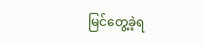မြင်တွေ့ခဲ့ရ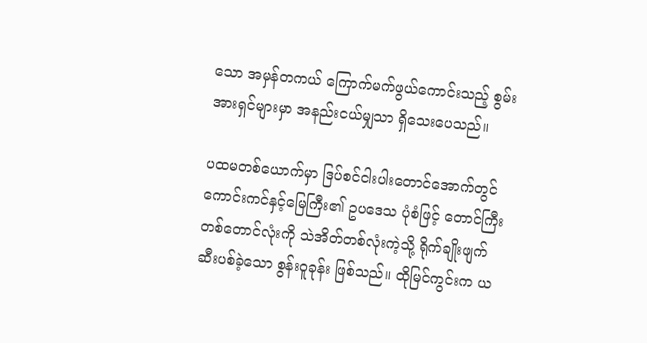သော အမှန်တကယ် ကြောက်မက်ဖွယ်ကောင်းသည့် စွမ်းအားရှင်များမှာ အနည်းငယ်မျှသာ ရှိသေးပေသည်။

ပထမတစ်ယောက်မှာ ဒြပ်စင်ငါးပါးတောင်အောက်တွင် ကောင်းကင်နှင့်မြေကြီး၏ ဥပဒေသ ပုံစံဖြင့် တောင်ကြီးတစ်တောင်လုံးကို သဲအိတ်တစ်လုံးကဲ့သို့ ရိုက်ချိုးဖျက်ဆီးပစ်ခဲ့သော စွန်းဝူခုန်း ဖြစ်သည်။ ထိုမြင်ကွင်းက ယ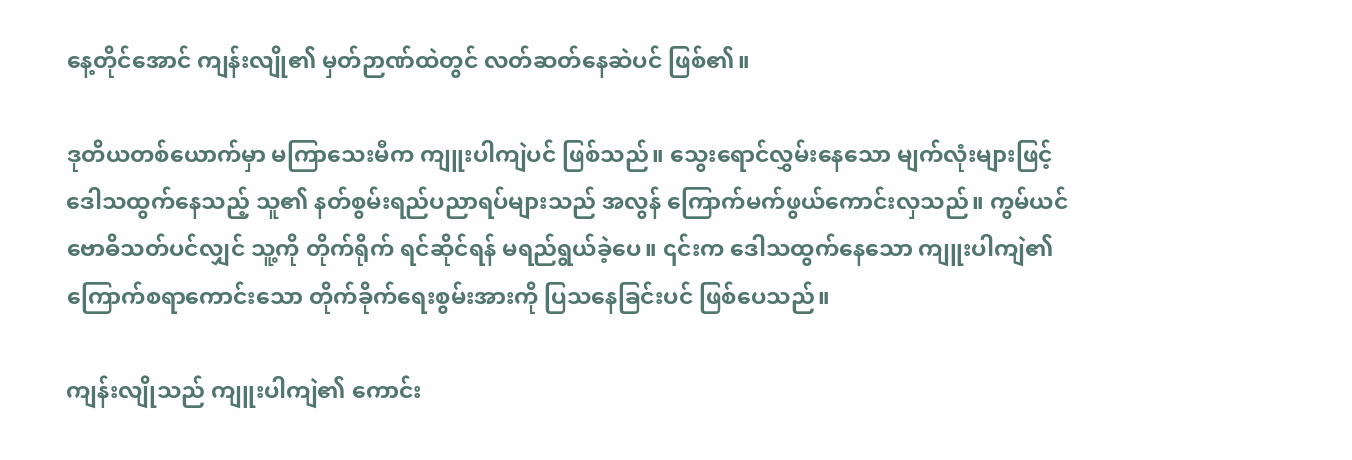နေ့တိုင်အောင် ကျန်းလျို၏ မှတ်ဉာဏ်ထဲတွင် လတ်ဆတ်နေဆဲပင် ဖြစ်၏။

ဒုတိယတစ်ယောက်မှာ မကြာသေးမီက ကျူးပါကျဲပင် ဖြစ်သည်။ သွေးရောင်လွှမ်းနေသော မျက်လုံးများဖြင့် ဒေါသထွက်နေသည့် သူ၏ နတ်စွမ်းရည်ပညာရပ်များသည် အလွန် ကြောက်မက်ဖွယ်ကောင်းလှသည်။ ကွမ်ယင် ဗောဓိသတ်ပင်လျှင် သူ့ကို တိုက်ရိုက် ရင်ဆိုင်ရန် မရည်ရွယ်ခဲ့ပေ။ ၎င်းက ဒေါသထွက်နေသော ကျူးပါကျဲ၏ ကြောက်စရာကောင်းသော တိုက်ခိုက်ရေးစွမ်းအားကို ပြသနေခြင်းပင် ဖြစ်ပေသည်။

ကျန်းလျိုသည် ကျူးပါကျဲ၏ ကောင်း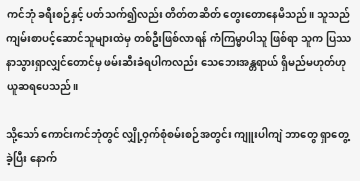ကင်ဘုံ ခရီးစဉ်နှင့် ပတ်သက်၍လည်း တိတ်တဆိတ် တွေးတောနေမိသည်။ သူသည် ကျမ်းစာပင့်ဆောင်သူများထဲမှ တစ်ဦးဖြစ်လာရန် ကံကြမ္မာပါသူ ဖြစ်ရာ သူက ပြဿနာသွားရှာလျှင်တောင်မှ ဖမ်းဆီးခံရပါကလည်း သေဘေးအန္တရာယ် ရှိမည်မဟုတ်ဟု ယူဆရပေသည်။

သို့သော် ကောင်းကင်ဘုံတွင် လျှို့ဝှက်စုံစမ်းစဉ်အတွင်း ကျူးပါကျဲ ဘာတွေ ရှာတွေ့ခဲ့ပြီး နောက်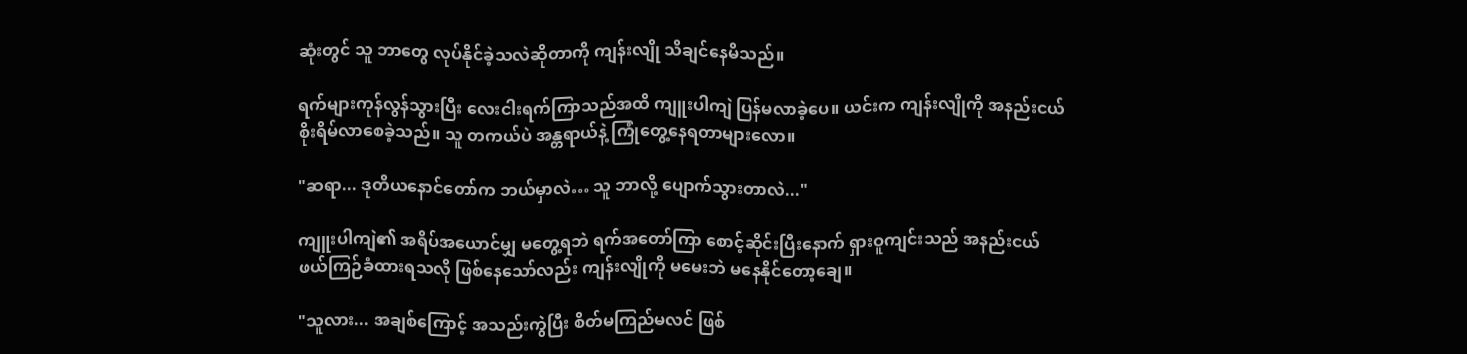ဆုံးတွင် သူ ဘာတွေ လုပ်နိုင်ခဲ့သလဲဆိုတာကို ကျန်းလျို သိချင်နေမိသည်။

ရက်များကုန်လွန်သွားပြီး လေးငါးရက်ကြာသည်အထိ ကျူးပါကျဲ ပြန်မလာခဲ့ပေ။ ယင်းက ကျန်းလျိုကို အနည်းငယ် စိုးရိမ်လာစေခဲ့သည်။ သူ တကယ်ပဲ အန္တရာယ်နဲ့ ကြုံတွေ့နေရတာများလော။

"ဆရာ... ဒုတိယနောင်တော်က ဘယ်မှာလဲ… သူ ဘာလို့ ပျောက်သွားတာလဲ..."

ကျူးပါကျဲ၏ အရိပ်အယောင်မျှ မတွေ့ရဘဲ ရက်အတော်ကြာ စောင့်ဆိုင်းပြီးနောက် ရှားဝူကျင်းသည် အနည်းငယ် ဖယ်ကြဉ်ခံထားရသလို ဖြစ်နေသော်လည်း ကျန်းလျိုကို မမေးဘဲ မနေနိုင်တော့ချေ။

"သူလား... အချစ်ကြောင့် အသည်းကွဲပြီး စိတ်မကြည်မလင် ဖြစ်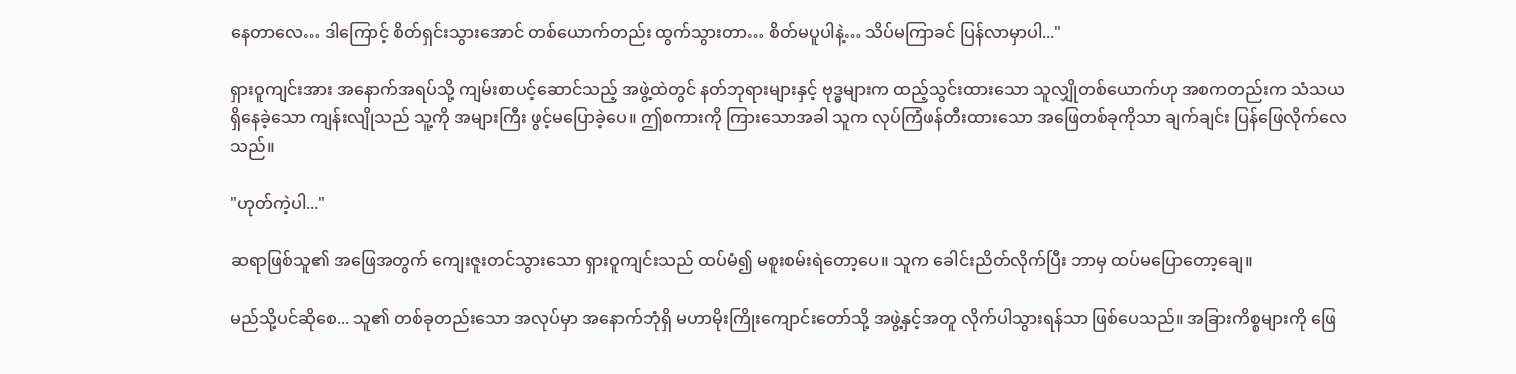နေတာလေ… ဒါကြောင့် စိတ်ရှင်းသွားအောင် တစ်ယောက်တည်း ထွက်သွားတာ… စိတ်မပူပါနဲ့… သိပ်မကြာခင် ပြန်လာမှာပါ..."

ရှားဝူကျင်းအား အနောက်အရပ်သို့ ကျမ်းစာပင့်ဆောင်သည့် အဖွဲ့ထဲတွင် နတ်ဘုရားများနှင့် ဗုဒ္ဓများက ထည့်သွင်းထားသော သူလျှိုတစ်ယောက်ဟု အစကတည်းက သံသယရှိနေခဲ့သော ကျန်းလျိုသည် သူ့ကို အများကြီး ဖွင့်မပြောခဲ့ပေ။ ဤစကားကို ကြားသောအခါ သူက လုပ်ကြံဖန်တီးထားသော အဖြေတစ်ခုကိုသာ ချက်ချင်း ပြန်ဖြေလိုက်လေသည်။

"ဟုတ်ကဲ့ပါ..."

ဆရာဖြစ်သူ၏ အဖြေအတွက် ကျေးဇူးတင်သွားသော ရှားဝူကျင်းသည် ထပ်မံ၍ မစူးစမ်းရဲတော့ပေ။ သူက ခေါင်းညိတ်လိုက်ပြီး ဘာမှ ထပ်မပြောတော့ချေ။

မည်သို့ပင်ဆိုစေ... သူ၏ တစ်ခုတည်းသော အလုပ်မှာ အနောက်ဘုံရှိ မဟာမိုးကြိုးကျောင်းတော်သို့ အဖွဲ့နှင့်အတူ လိုက်ပါသွားရန်သာ ဖြစ်ပေသည်။ အခြားကိစ္စများကို ဖြေ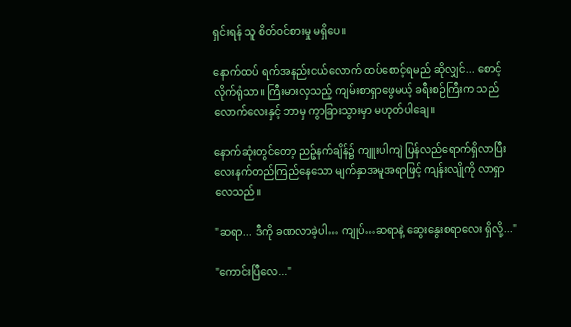ရှင်းရန် သူ စိတ်ဝင်စားမှု မရှိပေ။

နောက်ထပ် ရက်အနည်းငယ်လောက် ထပ်စောင့်ရမည် ဆိုလျှင်... စောင့်လိုက်ရုံသာ။ ကြီးမားလှသည့် ကျမ်းစာရှာဖွေမယ့် ခရီးစဉ်ကြီးက သည်လောက်လေးနှင့် ဘာမှ ကွာခြားသွားမှာ မဟုတ်ပါချေ။

နောက်ဆုံးတွင်တော့ ညဉ့်နက်ချိန်၌ ကျူးပါကျဲ ပြန်လည်ရောက်ရှိလာပြီး လေးနက်တည်ကြည်နေသော မျက်နှာအမူအရာဖြင့် ကျန်းလျိုကို လာရှာလေသည်။

"ဆရာ... ဒီကို ခဏလာခဲ့ပါ… ကျုပ်…ဆရာနဲ့ ဆွေးနွေးစရာလေး ရှိလို့..."

"ကောင်းပြီလေ..."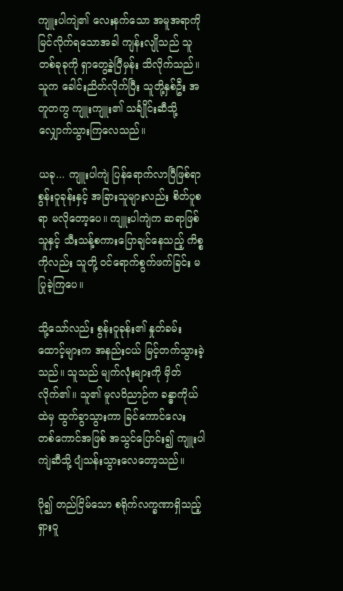ကျူးပါကျဲ၏ လေးနက်သော အမူအရာကို မြင်လိုက်ရသောအခါ ကျန်းလျိုသည် သူ တစ်ခုခုကို ရှာတွေ့ခဲ့ပြီမှန်း သိလိုက်သည်။ သူက ခေါင်းညိတ်လိုက်ပြီး သူတို့နှစ်ဦး အတူတကွ ကျူးကျူး၏ သင်္ချိုင်းဆီသို့ လျှောက်သွားကြလေသည်။

ယခု... ကျူးပါကျဲ ပြန်ရောက်လာပြီဖြစ်ရာ စွန်းဝူခုန်းနှင့် အခြားသူများလည်း စိတ်ပူစရာ မလိုတော့ပေ။ ကျူးပါကျဲက ဆရာဖြစ်သူနှင့် သီးသန့်စကားပြောချင်နေသည့် ကိစ္စကိုလည်း သူတို့ ဝင်ရောက်စွက်ဖက်ခြင်း မပြုခဲ့ကြပေ။

သို့သော်လည်း စွန်းဝူခုန်း၏ နှုတ်ခမ်းထောင့်များက အနည်းငယ် မြင့်တက်သွားခဲ့သည်။ သူသည် မျက်လုံးများကို မှိတ်လိုက်၏။ သူ၏ မူလဝိညာဉ်က ခန္ဓာကိုယ်ထဲမှ ထွက်ခွာသွားကာ ခြင်ကောင်လေး တစ်ကောင်အဖြစ် အသွင်ပြောင်း၍ ကျူးပါကျဲဆီသို့ ပျံသန်းသွားလေတော့သည်။

ပို၍ တည်ငြိမ်သော စရိုက်လက္ခဏာရှိသည့် ရှားဝူ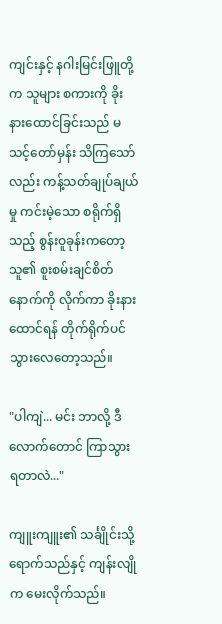ကျင်းနှင့် နဂါးမြင်းဖြူတို့က သူများ စကားကို ခိုးနားထောင်ခြင်းသည် မသင့်တော်မှန်း သိကြသော်လည်း ကန့်သတ်ချုပ်ချယ်မှု ကင်းမဲ့သော စရိုက်ရှိသည့် စွန်းဝူခုန်းကတော့ သူ၏ စူးစမ်းချင်စိတ်နောက်ကို လိုက်ကာ ခိုးနားထောင်ရန် တိုက်ရိုက်ပင် သွားလေတော့သည်။

"ပါကျဲ... မင်း ဘာလို့ ဒီလောက်တောင် ကြာသွားရတာလဲ..."

ကျူးကျူး၏ သင်္ချိုင်းသို့ ရောက်သည်နှင့် ကျန်းလျိုက မေးလိုက်သည်။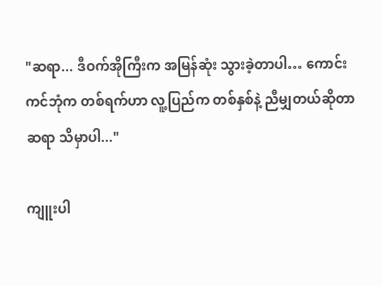"ဆရာ... ဒီဝက်အိုကြီးက အမြန်ဆုံး သွားခဲ့တာပါ… ကောင်းကင်ဘုံက တစ်ရက်ဟာ လူ့ပြည်က တစ်နှစ်နဲ့ ညီမျှတယ်ဆိုတာ ဆရာ သိမှာပါ..."

ကျူးပါ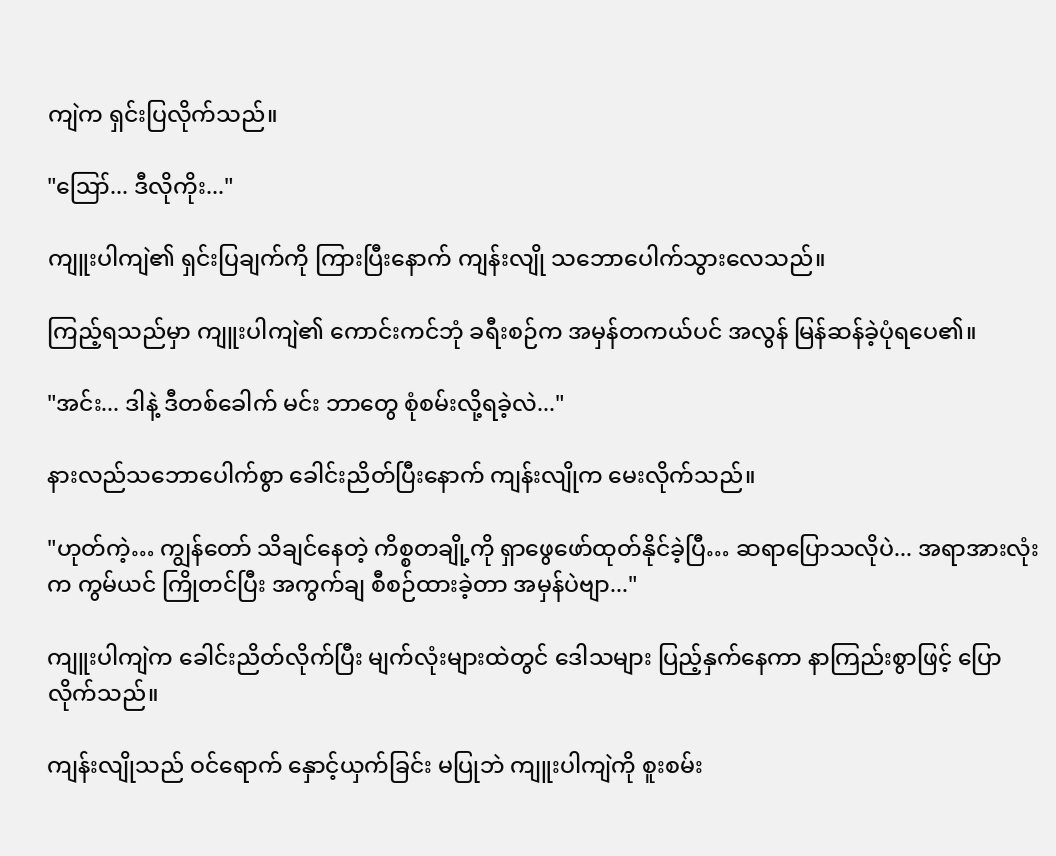ကျဲက ရှင်းပြလိုက်သည်။

"ဪ... ဒီလိုကိုး..."

ကျူးပါကျဲ၏ ရှင်းပြချက်ကို ကြားပြီးနောက် ကျန်းလျို သဘောပေါက်သွားလေသည်။

ကြည့်ရသည်မှာ ကျူးပါကျဲ၏ ကောင်းကင်ဘုံ ခရီးစဉ်က အမှန်တကယ်ပင် အလွန် မြန်ဆန်ခဲ့ပုံရပေ၏။

"အင်း... ဒါနဲ့ ဒီတစ်ခေါက် မင်း ဘာတွေ စုံစမ်းလို့ရခဲ့လဲ..."

နားလည်သဘောပေါက်စွာ ခေါင်းညိတ်ပြီးနောက် ကျန်းလျိုက မေးလိုက်သည်။

"ဟုတ်ကဲ့… ကျွန်တော် သိချင်နေတဲ့ ကိစ္စတချို့ကို ရှာဖွေဖော်ထုတ်နိုင်ခဲ့ပြီ… ဆရာပြောသလိုပဲ... အရာအားလုံးက ကွမ်ယင် ကြိုတင်ပြီး အကွက်ချ စီစဉ်ထားခဲ့တာ အမှန်ပဲဗျာ..."

ကျူးပါကျဲက ခေါင်းညိတ်လိုက်ပြီး မျက်လုံးများထဲတွင် ဒေါသများ ပြည့်နှက်နေကာ နာကြည်းစွာဖြင့် ပြောလိုက်သည်။

ကျန်းလျိုသည် ဝင်ရောက် နှောင့်ယှက်ခြင်း မပြုဘဲ ကျူးပါကျဲကို စူးစမ်း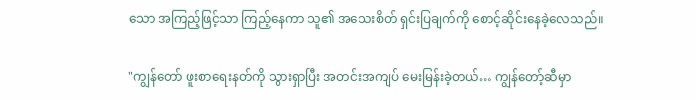သော အကြည့်ဖြင့်သာ ကြည့်နေကာ သူ၏ အသေးစိတ် ရှင်းပြချက်ကို စောင့်ဆိုင်းနေခဲ့လေသည်။

"ကျွန်တော် ဖူးစာရေးနတ်ကို သွားရှာပြီး အတင်းအကျပ် မေးမြန်းခဲ့တယ်… ကျွန်တော့်ဆီမှာ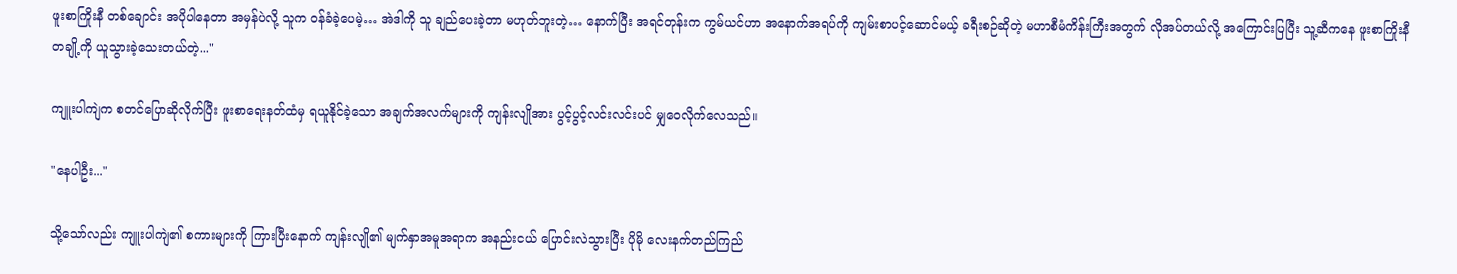ဖူးစာကြိုးနီ တစ်ချောင်း အပိုပါနေတာ အမှန်ပဲလို့ သူက ဝန်ခံခဲ့ပေမဲ့… အဲဒါကို သူ ချည်ပေးခဲ့တာ မဟုတ်ဘူးတဲ့… နောက်ပြီး အရင်တုန်းက ကွမ်ယင်ဟာ အနောက်အရပ်ကို ကျမ်းစာပင့်ဆောင်မယ့် ခရီးစဉ်ဆိုတဲ့ မဟာစီမံကိန်းကြီးအတွက် လိုအပ်တယ်လို့ အကြောင်းပြပြီး သူ့ဆီကနေ ဖူးစာကြိုးနီ တချို့ကို ယူသွားခဲ့သေးတယ်တဲ့..."

ကျူးပါကျဲက စတင်ပြောဆိုလိုက်ပြီး ဖူးစာရေးနတ်ထံမှ ရယူနိုင်ခဲ့သော အချက်အလက်များကို ကျန်းလျိုအား ပွင့်ပွင့်လင်းလင်းပင် မျှဝေလိုက်လေသည်။

"နေပါဦး..."

သို့သော်လည်း ကျူးပါကျဲ၏ စကားများကို ကြားပြီးနောက် ကျန်းလျို၏ မျက်နှာအမူအရာက အနည်းငယ် ပြောင်းလဲသွားပြီး ပိုမို လေးနက်တည်ကြည်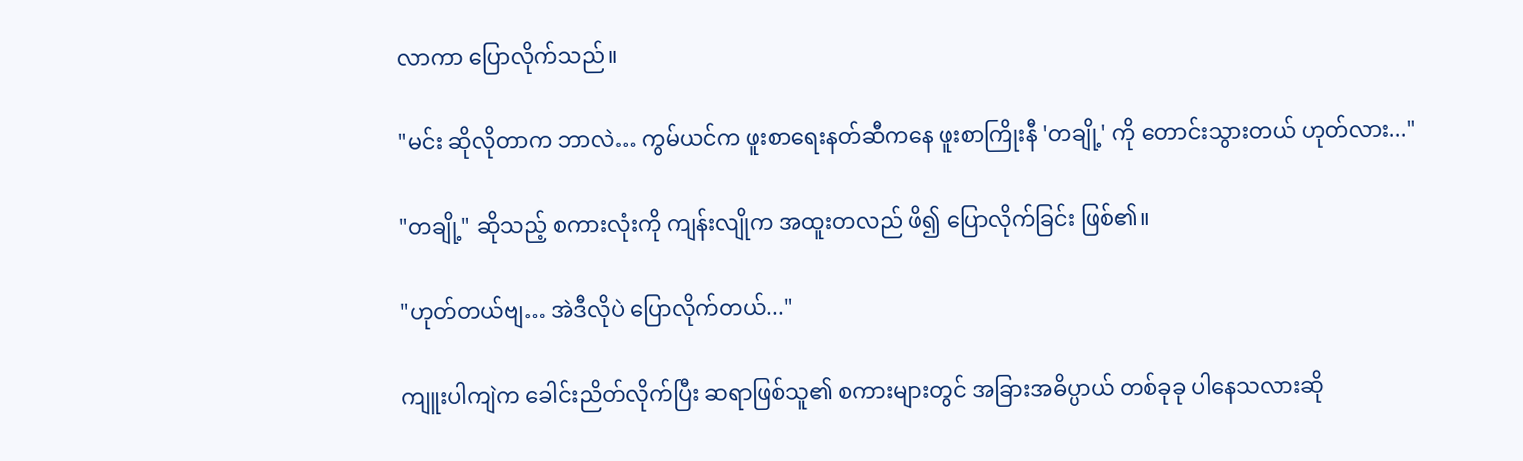လာကာ ပြောလိုက်သည်။

"မင်း ဆိုလိုတာက ဘာလဲ… ကွမ်ယင်က ဖူးစာရေးနတ်ဆီကနေ ဖူးစာကြိုးနီ 'တချို့' ကို တောင်းသွားတယ် ဟုတ်လား..."

"တချို့" ဆိုသည့် စကားလုံးကို ကျန်းလျိုက အထူးတလည် ဖိ၍ ပြောလိုက်ခြင်း ဖြစ်၏။

"ဟုတ်တယ်ဗျ… အဲဒီလိုပဲ ပြောလိုက်တယ်..."

ကျူးပါကျဲက ခေါင်းညိတ်လိုက်ပြီး ဆရာဖြစ်သူ၏ စကားများတွင် အခြားအဓိပ္ပာယ် တစ်ခုခု ပါနေသလားဆို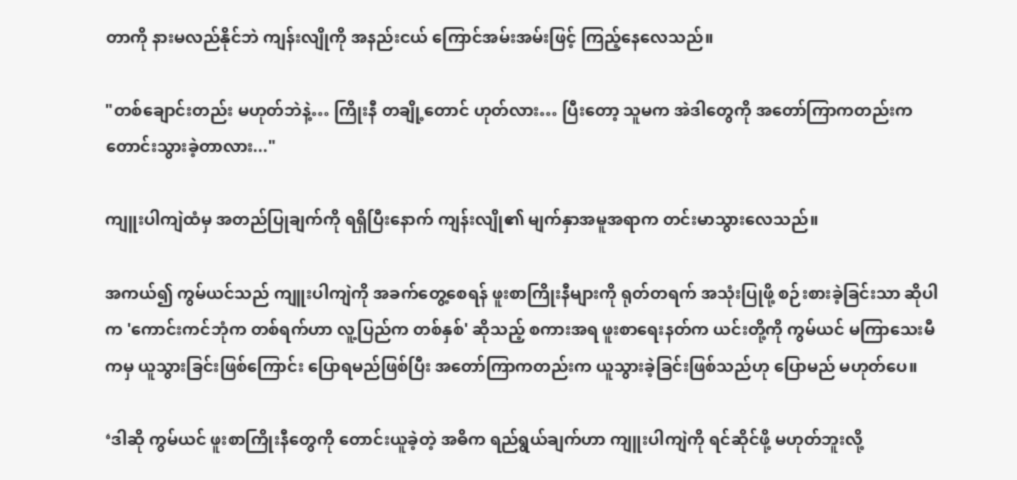တာကို နားမလည်နိုင်ဘဲ ကျန်းလျိုကို အနည်းငယ် ကြောင်အမ်းအမ်းဖြင့် ကြည့်နေလေသည်။

"တစ်ချောင်းတည်း မဟုတ်ဘဲနဲ့… ကြိုးနီ တချို့တောင် ဟုတ်လား… ပြီးတော့ သူမက အဲဒါတွေကို အတော်ကြာကတည်းက တောင်းသွားခဲ့တာလား..."

ကျူးပါကျဲထံမှ အတည်ပြုချက်ကို ရရှိပြီးနောက် ကျန်းလျို၏ မျက်နှာအမူအရာက တင်းမာသွားလေသည်။

အကယ်၍ ကွမ်ယင်သည် ကျူးပါကျဲကို အခက်တွေ့စေရန် ဖူးစာကြိုးနီများကို ရုတ်တရက် အသုံးပြုဖို့ စဉ်းစားခဲ့ခြင်းသာ ဆိုပါက 'ကောင်းကင်ဘုံက တစ်ရက်ဟာ လူ့ပြည်က တစ်နှစ်' ဆိုသည့် စကားအရ ဖူးစာရေးနတ်က ယင်းတို့ကို ကွမ်ယင် မကြာသေးမီကမှ ယူသွားခြင်းဖြစ်ကြောင်း ပြောရမည်ဖြစ်ပြီး အတော်ကြာကတည်းက ယူသွားခဲ့ခြင်းဖြစ်သည်ဟု ပြောမည် မဟုတ်ပေ။

‘ဒါဆို ကွမ်ယင် ဖူးစာကြိုးနီတွေကို တောင်းယူခဲ့တဲ့ အဓိက ရည်ရွယ်ချက်ဟာ ကျူးပါကျဲကို ရင်ဆိုင်ဖို့ မဟုတ်ဘူးလို့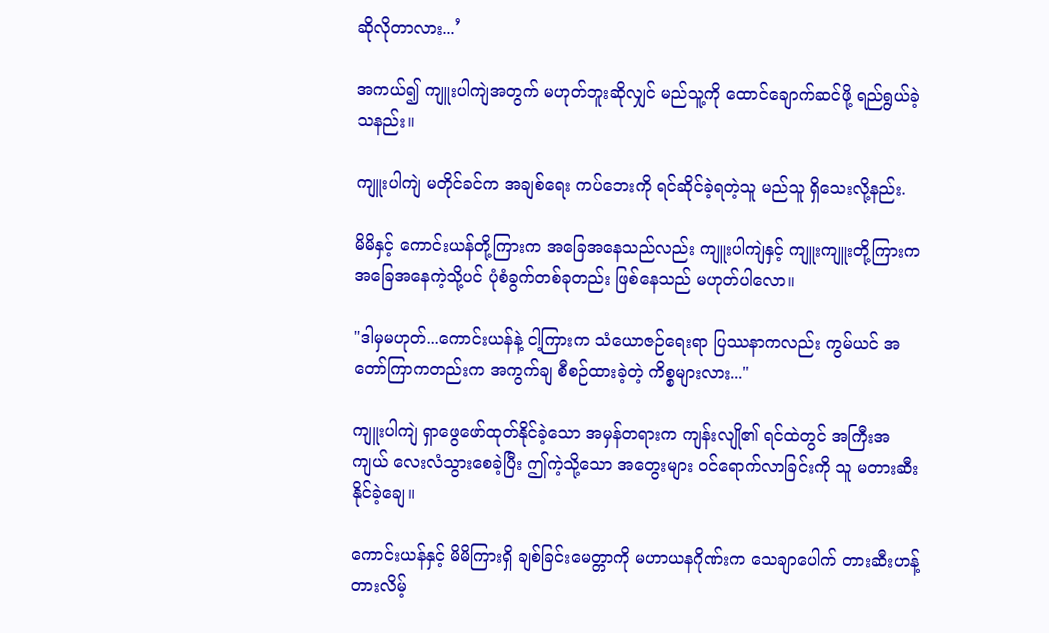ဆိုလိုတာလား...’

အကယ်၍ ကျူးပါကျဲအတွက် မဟုတ်ဘူးဆိုလျှင် မည်သူ့ကို ထောင်ချောက်ဆင်ဖို့ ရည်ရွယ်ခဲ့သနည်း။

ကျူးပါကျဲ မတိုင်ခင်က အချစ်ရေး ကပ်ဘေးကို ရင်ဆိုင်ခဲ့ရတဲ့သူ မည်သူ ရှိသေးလို့နည်း.

မိမိနှင့် ကောင်းယန်တို့ကြားက အခြေအနေသည်လည်း ကျူးပါကျဲနှင့် ကျူးကျူးတို့ကြားက အခြေအနေကဲ့သို့ပင် ပုံစံခွက်တစ်ခုတည်း ဖြစ်နေသည် မဟုတ်ပါလော။

"ဒါမှမဟုတ်...ကောင်းယန်နဲ့ ငါ့ကြားက သံယောဇဉ်ရေးရာ ပြဿနာကလည်း ကွမ်ယင် အတော်ကြာကတည်းက အကွက်ချ စီစဉ်ထားခဲ့တဲ့ ကိစ္စများလား..."

ကျူးပါကျဲ ရှာဖွေဖော်ထုတ်နိုင်ခဲ့သော အမှန်တရားက ကျန်းလျို၏ ရင်ထဲတွင် အကြီးအကျယ် လေးလံသွားစေခဲ့ပြီး ဤကဲ့သို့သော အတွေးများ ဝင်ရောက်လာခြင်းကို သူ မတားဆီးနိုင်ခဲ့ချေ။

ကောင်းယန်နှင့် မိမိကြားရှိ ချစ်ခြင်းမေတ္တာကို မဟာယနဂိုဏ်းက သေချာပေါက် တားဆီးဟန့်တားလိမ့်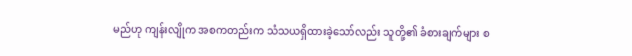မည်ဟု ကျန်းလျိုက အစကတည်းက သံသယရှိထားခဲ့သော်လည်း သူတို့၏ ခံစားချက်များ စ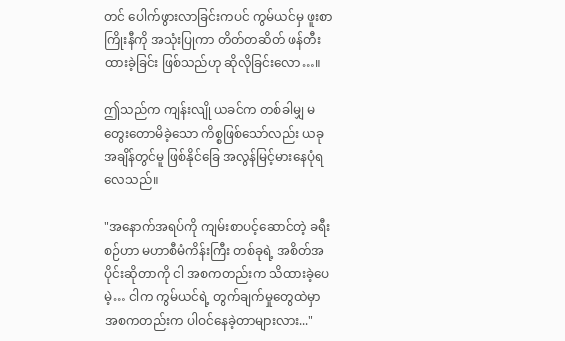တင် ပေါက်ဖွားလာခြင်းကပင် ကွမ်ယင်မှ ဖူးစာကြိုးနီကို အသုံးပြုကာ တိတ်တဆိတ် ဖန်တီးထားခဲ့ခြင်း ဖြစ်သည်ဟု ဆိုလိုခြင်းလော…။

ဤသည်က ကျန်းလျို ယခင်က တစ်ခါမျှ မတွေးတောမိခဲ့သော ကိစ္စဖြစ်သော်လည်း ယခုအချိန်တွင်မူ ဖြစ်နိုင်ခြေ အလွန်မြင့်မားနေပုံရလေသည်။

"အနောက်အရပ်ကို ကျမ်းစာပင့်ဆောင်တဲ့ ခရီးစဉ်ဟာ မဟာစီမံကိန်းကြီး တစ်ခုရဲ့ အစိတ်အပိုင်းဆိုတာကို ငါ အစကတည်းက သိထားခဲ့ပေမဲ့… ငါက ကွမ်ယင်ရဲ့ တွက်ချက်မှုတွေထဲမှာ အစကတည်းက ပါဝင်နေခဲ့တာများလား..."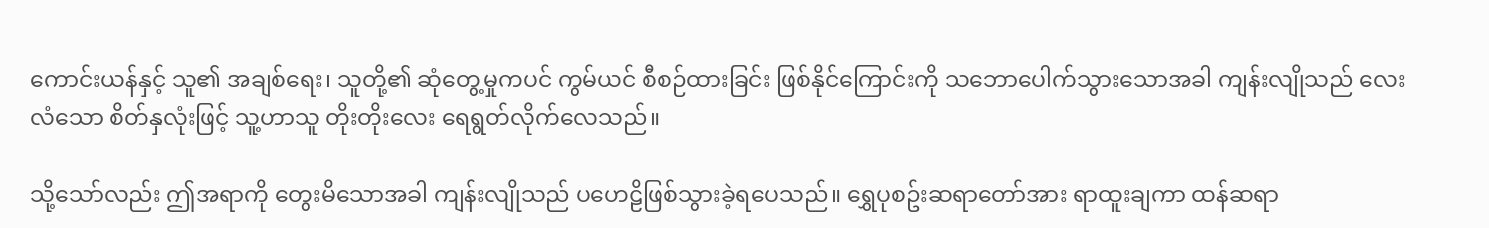ကောင်းယန်နှင့် သူ၏ အချစ်ရေး၊ သူတို့၏ ဆုံတွေ့မှုကပင် ကွမ်ယင် စီစဉ်ထားခြင်း ဖြစ်နိုင်ကြောင်းကို သဘောပေါက်သွားသောအခါ ကျန်းလျိုသည် လေးလံသော စိတ်နှလုံးဖြင့် သူ့ဟာသူ တိုးတိုးလေး ရေရွတ်လိုက်လေသည်။

သို့သော်လည်း ဤအရာကို တွေးမိသောအခါ ကျန်းလျိုသည် ပဟေဠိဖြစ်သွားခဲ့ရပေသည်။ ရွှေပုစဥ်းဆရာတော်အား ရာထူးချကာ ထန်ဆရာ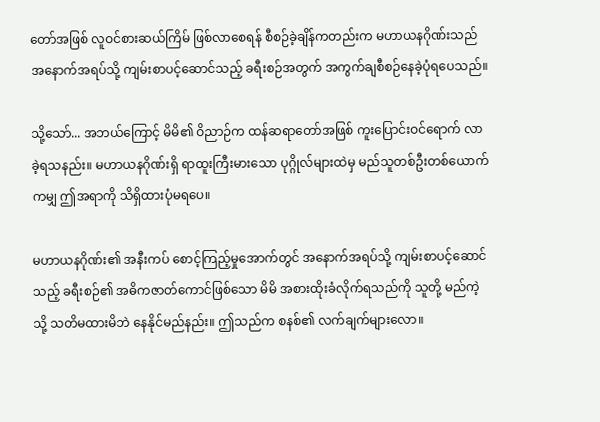တော်အဖြစ် လူဝင်စားဆယ်ကြိမ် ဖြစ်လာစေရန် စီစဉ်ခဲ့ချိန်ကတည်းက မဟာယနဂိုဏ်းသည် အနောက်အရပ်သို့ ကျမ်းစာပင့်ဆောင်သည့် ခရီးစဉ်အတွက် အကွက်ချစီစဉ်နေခဲ့ပုံရပေသည်။

သို့သော်... အဘယ်ကြောင့် မိမိ၏ ဝိညာဉ်က ထန်ဆရာတော်အဖြစ် ကူးပြောင်းဝင်ရောက် လာခဲ့ရသနည်း။ မဟာယနဂိုဏ်းရှိ ရာထူးကြီးမားသော ပုဂ္ဂိုလ်များထဲမှ မည်သူတစ်ဦးတစ်ယောက်ကမျှ ဤအရာကို သိရှိထားပုံမရပေ။

မဟာယနဂိုဏ်း၏ အနီးကပ် စောင့်ကြည့်မှုအောက်တွင် အနောက်အရပ်သို့ ကျမ်းစာပင့်ဆောင်သည့် ခရီးစဉ်၏ အဓိကဇာတ်ကောင်ဖြစ်သော မိမိ အစားထိုးခံလိုက်ရသည်ကို သူတို့ မည်ကဲ့သို့ သတိမထားမိဘဲ နေနိုင်မည်နည်း။ ဤသည်က စနစ်၏ လက်ချက်များလော။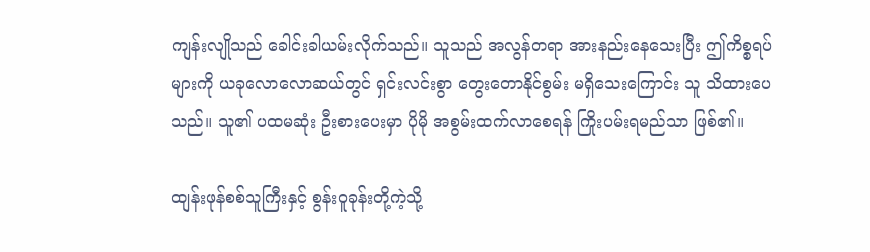ကျန်းလျိုသည် ခေါင်းခါယမ်းလိုက်သည်။ သူသည် အလွန်တရာ အားနည်းနေသေးပြီး ဤကိစ္စရပ်များကို ယခုလောလောဆယ်တွင် ရှင်းလင်းစွာ တွေးတောနိုင်စွမ်း မရှိသေးကြောင်း သူ သိထားပေသည်။ သူ၏ ပထမဆုံး ဦးစားပေးမှာ ပိုမို အစွမ်းထက်လာစေရန် ကြိုးပမ်းရမည်သာ ဖြစ်၏။

ထျန်းဖုန်စစ်သူကြီးနှင့် စွန်းဝူခုန်းတို့ကဲ့သို့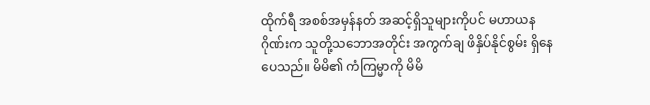ထိုက်ရီ အစစ်အမှန်နတ် အဆင့်ရှိသူများကိုပင် မဟာယနဂိုဏ်းက သူတို့သဘောအတိုင်း အကွက်ချ ဖိနှိပ်နိုင်စွမ်း ရှိနေပေသည်။ မိမိ၏ ကံကြမ္မာကို မိမိ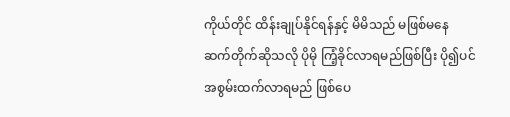ကိုယ်တိုင် ထိန်းချုပ်နိုင်ရန်နှင့် မိမိသည် မဖြစ်မနေ ဆက်တိုက်ဆိုသလို ပိုမို ကြံ့ခိုင်လာရမည်ဖြစ်ပြီး ပို၍ပင် အစွမ်းထက်လာရမည် ဖြစ်ပေ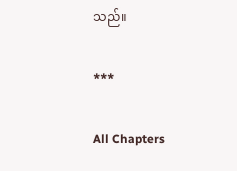သည်။

***

All Chapters